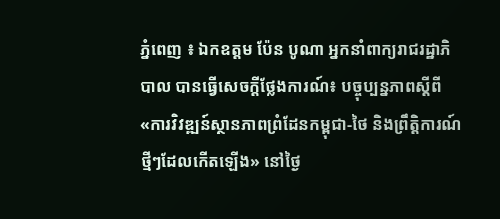ភ្នំពេញ ៖ ឯកឧត្តម ប៉ែន បូណា អ្នកនាំពាក្យរាជរដ្ឋាភិបាល បានធ្វើសេចក្ដីថ្លែងការណ៍៖ បច្ចុប្បន្នភាពស្តីពី «ការវិវឌ្ឍន៍ស្ថានភាពព្រំដែនកម្ពុជា-ថៃ និងព្រឹត្តិការណ៍ថ្មីៗដែលកើតឡើង» នៅថ្ងៃ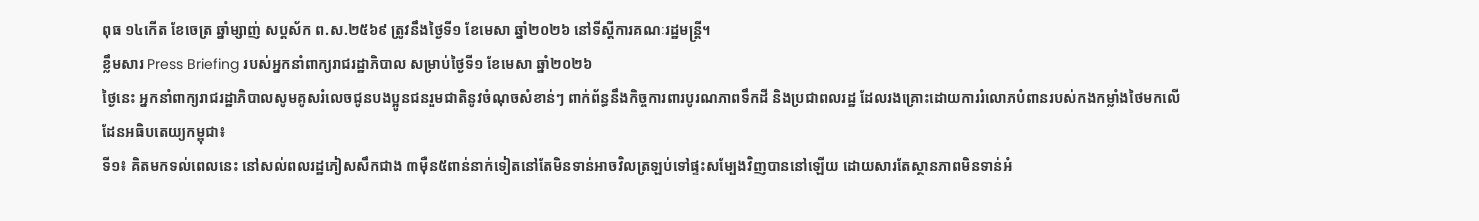ពុធ ១៤កើត ខែចេត្រ ឆ្នាំម្សាញ់ សប្ដស័ក ព.ស.២៥៦៩ ត្រូវនឹងថ្ងៃទី១ ខែមេសា ឆ្នាំ២០២៦ នៅទីស្តីការគណៈរដ្ឋមន្ត្រី។
ខ្លឹមសារ Press Briefing របស់អ្នកនាំពាក្យរាជរដ្ឋាភិបាល សម្រាប់ថ្ងៃទី១ ខែមេសា ឆ្នាំ២០២៦
ថ្ងៃនេះ អ្នកនាំពាក្យរាជរដ្ឋាភិបាលសូមគូសរំលេចជូនបងប្អូនជនរួមជាតិនូវចំណុចសំខាន់ៗ ពាក់ព័ន្ធនឹងកិច្ចការពារបូរណភាពទឹកដី និងប្រជាពលរដ្ឋ ដែលរងគ្រោះដោយការរំលោភបំពានរបស់កងកម្លាំងថៃមកលើដែនអធិបតេយ្យកម្ពុជា៖
ទី១៖ គិតមកទល់ពេលនេះ នៅសល់ពលរដ្ឋភៀសសឹកជាង ៣ម៉ឺន៥ពាន់នាក់ទៀតនៅតែមិនទាន់អាចវិលត្រឡប់ទៅផ្ទះសម្បែងវិញបាននៅឡើយ ដោយសារតែស្ថានភាពមិនទាន់អំ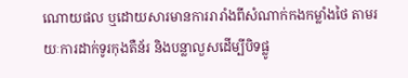ណោយផល ឬដោយសារមានការរារាំងពីសំណាក់កងកម្លាំងថៃ តាមរយៈការដាក់ទូរកុងតឺន័រ និងបន្លាលួសដើម្បីបិទផ្លូ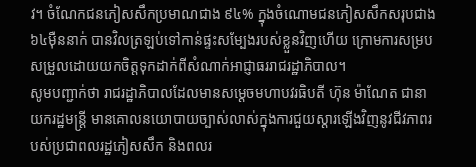វ។ ចំណែកជនភៀសសឹកប្រមាណជាង ៩៤% ក្នុងចំណោមជនភៀសសឹកសរុបជាង ៦៤ម៉ឺននាក់ បានវិលត្រឡប់ទៅកាន់ផ្ទះសម្បែងរបស់ខ្លួនវិញហើយ ក្រោមការសម្របសម្រួលដោយយកចិត្តទុកដាក់ពីសំណាក់អាជ្ញាធររាជរដ្ឋាភិបាល។
សូមបញ្ជាក់ថា រាជរដ្ឋាភិបាលដែលមានសម្តេចមហាបវរធិបតី ហ៊ុន ម៉ាណែត ជានាយករដ្ឋមន្ត្រី មានគោលនយោបាយច្បាស់លាស់ក្នុងការជួយស្តារឡើងវិញនូវជីវភាពរបស់ប្រជាពលរដ្ឋភៀសសឹក និងពលរ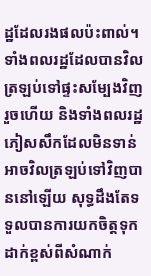ដ្ឋដែលរងផលប៉ះពាល់។ ទាំងពលរដ្ឋដែលបានវិលត្រឡប់ទៅផ្ទះសម្បែងវិញរួចហើយ និងទាំងពលរដ្ឋភៀសសឹកដែលមិនទាន់អាចវិលត្រឡប់ទៅវិញបាននៅឡើយ សុទ្ធដឹងតែទទួលបានការយកចិត្តទុកដាក់ខ្ពស់ពីសំណាក់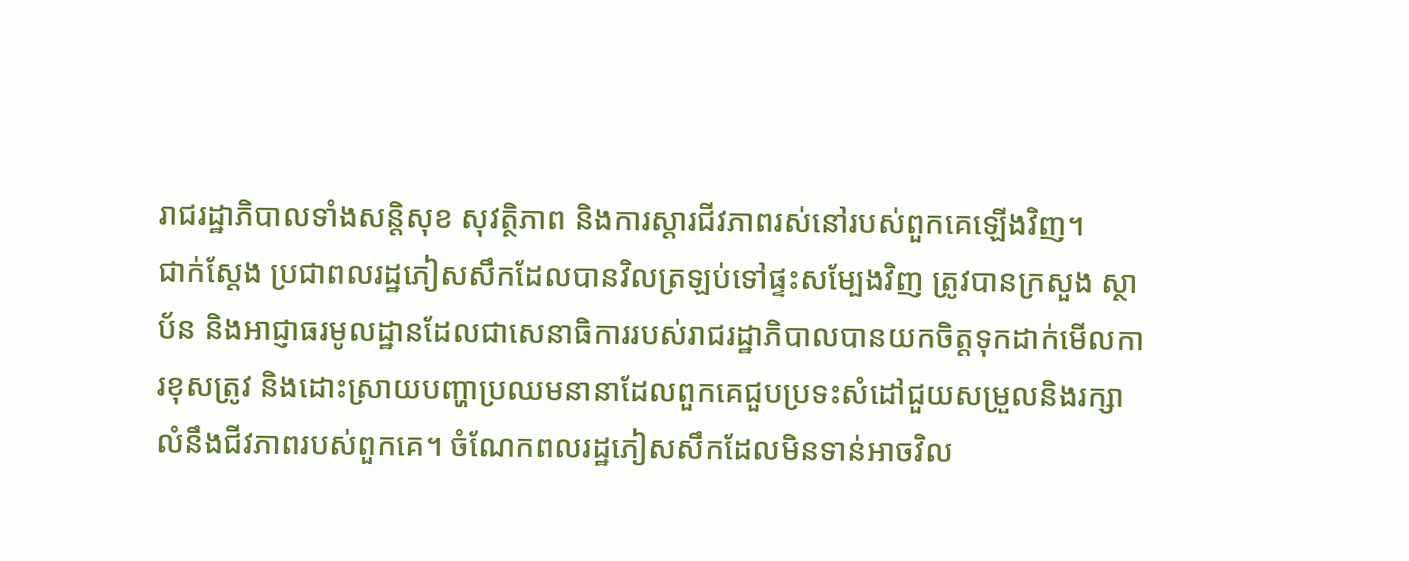រាជរដ្ឋាភិបាលទាំងសន្តិសុខ សុវត្ថិភាព និងការស្តារជីវភាពរស់នៅរបស់ពួកគេឡើងវិញ។
ជាក់ស្តែង ប្រជាពលរដ្ឋភៀសសឹកដែលបានវិលត្រឡប់ទៅផ្ទះសម្បែងវិញ ត្រូវបានក្រសួង ស្ថាប័ន និងអាជ្ញាធរមូលដ្ឋានដែលជាសេនាធិការរបស់រាជរដ្ឋាភិបាលបានយកចិត្តទុកដាក់មើលការខុសត្រូវ និងដោះស្រាយបញ្ហាប្រឈមនានាដែលពួកគេជួបប្រទះសំដៅជួយសម្រួលនិងរក្សាលំនឹងជីវភាពរបស់ពួកគេ។ ចំណែកពលរដ្ឋភៀសសឹកដែលមិនទាន់អាចវិល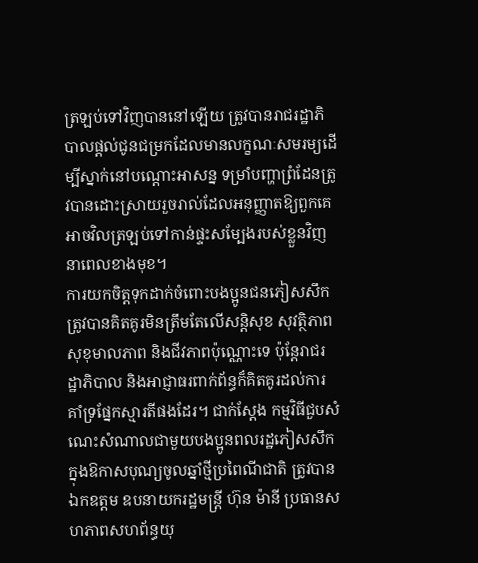ត្រឡប់ទៅវិញបាននៅឡើយ ត្រូវបានរាជរដ្ឋាភិបាលផ្តល់ជូនជម្រកដែលមានលក្ខណៈសមរម្យដើម្បីស្នាក់នៅបណ្តោះអាសន្ន ទម្រាំបញ្ហាព្រំដែនត្រូវបានដោះស្រាយរួចរាល់ដែលអនុញ្ញាតឱ្យពួកគេអាចវិលត្រឡប់ទៅកាន់ផ្ទះសម្បែងរបស់ខ្លួនវិញនាពេលខាងមុខ។
ការយកចិត្តទុកដាក់ចំពោះបងប្អូនជនភៀសសឹក ត្រូវបានគិតគូរមិនត្រឹមតែលើសន្តិសុខ សុវត្ថិភាព សុខុមាលភាព និងជីវភាពប៉ុណ្ណោះទេ ប៉ុន្តែរាជរដ្ឋាភិបាល និងអាជ្ញាធរពាក់ព័ន្ធក៏គិតគូរដល់ការគាំទ្រផ្នែកស្មារតីផងដែរ។ ជាក់ស្តែង កម្មវិធីជួបសំណេះសំណាលជាមួយបងប្អូនពលរដ្ឋភៀសសឹកក្នុងឱកាសបុណ្យចូលឆ្នាំថ្មីប្រពៃណីជាតិ ត្រូវបានឯកឧត្តម ឧបនាយករដ្ឋមន្ត្រី ហ៊ុន ម៉ានី ប្រធានសហភាពសហព័ន្ធយុ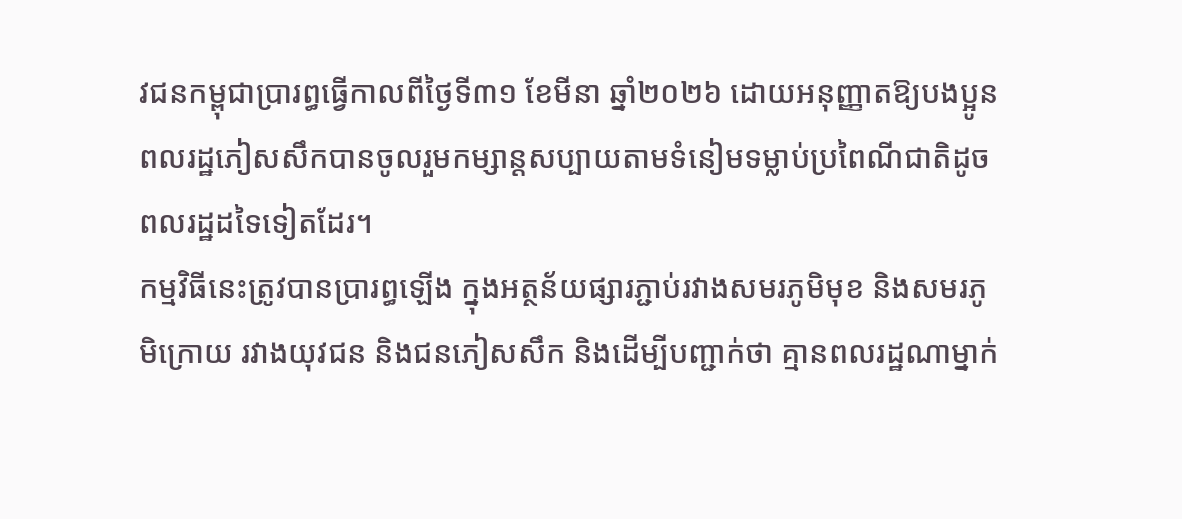វជនកម្ពុជាប្រារព្ធធ្វើកាលពីថ្ងៃទី៣១ ខែមីនា ឆ្នាំ២០២៦ ដោយអនុញ្ញាតឱ្យបងប្អូនពលរដ្ឋភៀសសឹកបានចូលរួមកម្សាន្តសប្បាយតាមទំនៀមទម្លាប់ប្រពៃណីជាតិដូចពលរដ្ឋដទៃទៀតដែរ។
កម្មវិធីនេះត្រូវបានប្រារព្ធឡើង ក្នុងអត្ថន័យផ្សារភ្ជាប់រវាងសមរភូមិមុខ និងសមរភូមិក្រោយ រវាងយុវជន និងជនភៀសសឹក និងដើម្បីបញ្ជាក់ថា គ្មានពលរដ្ឋណាម្នាក់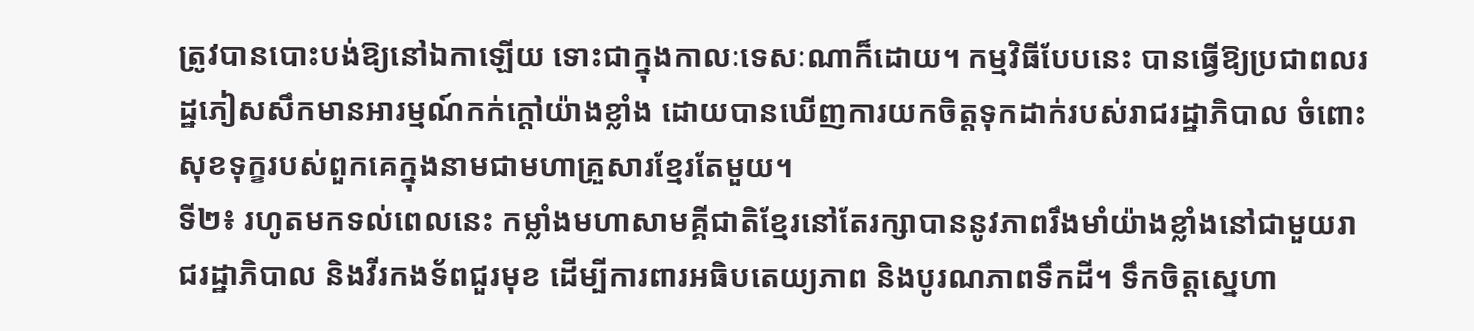ត្រូវបានបោះបង់ឱ្យនៅឯកាឡើយ ទោះជាក្នុងកាលៈទេសៈណាក៏ដោយ។ កម្មវិធីបែបនេះ បានធ្វើឱ្យប្រជាពលរដ្ឋភៀសសឹកមានអារម្មណ៍កក់ក្តៅយ៉ាងខ្លាំង ដោយបានឃើញការយកចិត្តទុកដាក់របស់រាជរដ្ឋាភិបាល ចំពោះសុខទុក្ខរបស់ពួកគេក្នុងនាមជាមហាគ្រួសារខ្មែរតែមួយ។
ទី២៖ រហូតមកទល់ពេលនេះ កម្លាំងមហាសាមគ្គីជាតិខ្មែរនៅតែរក្សាបាននូវភាពរឹងមាំយ៉ាងខ្លាំងនៅជាមួយរាជរដ្ឋាភិបាល និងវីរកងទ័ពជួរមុខ ដើម្បីការពារអធិបតេយ្យភាព និងបូរណភាពទឹកដី។ ទឹកចិត្តស្នេហា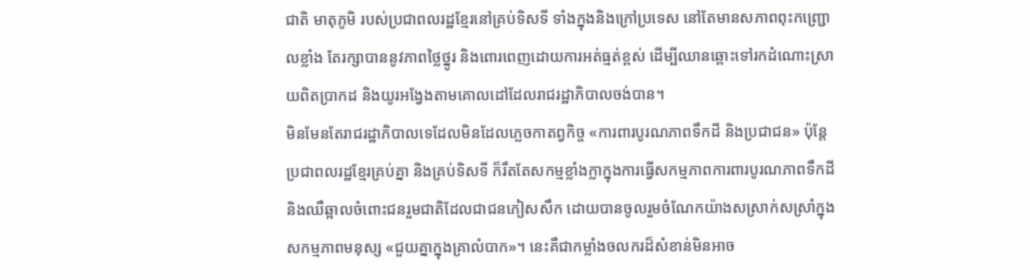ជាតិ មាតុភូមិ របស់ប្រជាពលរដ្ឋខ្មែរនៅគ្រប់ទិសទី ទាំងក្នុងនិងក្រៅប្រទេស នៅតែមានសភាពពុះកញ្ជ្រោលខ្លាំង តែរក្សាបាននូវភាពថ្លៃថ្នូរ និងពោរពេញដោយការអត់ធ្មត់ខ្ពស់ ដើម្បីឈានឆ្ពោះទៅរកដំណោះស្រាយពិតប្រាកដ និងយូរអង្វែងតាមគោលដៅដែលរាជរដ្ឋាភិបាលចង់បាន។
មិនមែនតែរាជរដ្ឋាភិបាលទេដែលមិនដែលភ្លេចកាតព្វកិច្ច «ការពារបូរណភាពទឹកដី និងប្រជាជន» ប៉ុន្តែ ប្រជាពលរដ្ឋខ្មែរគ្រប់គ្នា និងគ្រប់ទិសទី ក៏រឹតតែសកម្មខ្លាំងក្លាក្នុងការធ្វើសកម្មភាពការពារបូរណភាពទឹកដី និងឈឺឆ្អាលចំពោះជនរួមជាតិដែលជាជនភៀសសឹក ដោយបានចូលរួមចំណែកយ៉ាងសស្រាក់សស្រាំក្នុងសកម្មភាពមនុស្ស «ជួយគ្នាក្នុងគ្រាលំបាក»។ នេះគឺជាកម្លាំងចលករដ៏សំខាន់មិនអាច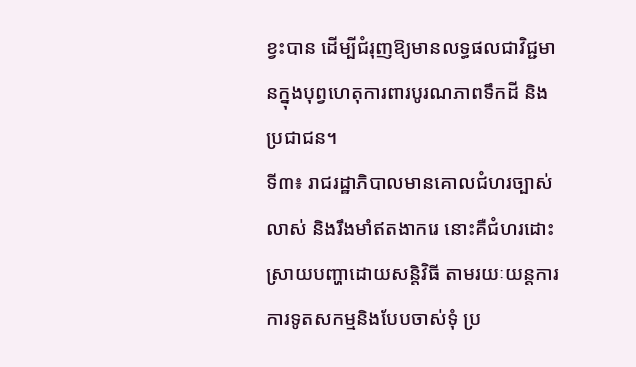ខ្វះបាន ដើម្បីជំរុញឱ្យមានលទ្ធផលជាវិជ្ជមានក្នុងបុព្វហេតុការពារបូរណភាពទឹកដី និងប្រជាជន។
ទី៣៖ រាជរដ្ឋាភិបាលមានគោលជំហរច្បាស់លាស់ និងរឹងមាំឥតងាករេ នោះគឺជំហរដោះស្រាយបញ្ហាដោយសន្តិវិធី តាមរយៈយន្តការការទូតសកម្មនិងបែបចាស់ទុំ ប្រ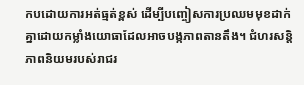កបដោយការអត់ធ្មត់ខ្ពស់ ដើម្បីបញ្ចៀសការប្រឈមមុខដាក់គ្នាដោយកម្លាំងយោធាដែលអាចបង្កភាពតានតឹង។ ជំហរសន្តិភាពនិយមរបស់រាជរ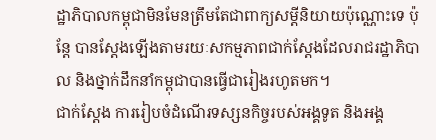ដ្ឋាភិបាលកម្ពុជាមិនមែនត្រឹមតែជាពាក្យសម្តីនិយាយប៉ុណ្ណោះទេ ប៉ុន្តែ បានស្តែងឡើងតាមរយៈសកម្មភាពជាក់ស្តែងដែលរាជរដ្ឋាភិបាល និងថ្នាក់ដឹកនាំកម្ពុជាបានធ្វើជារៀងរហូតមក។
ជាក់ស្តែង ការរៀបចំដំណើរទស្សនកិច្ចរបស់អង្គទូត និងអង្គ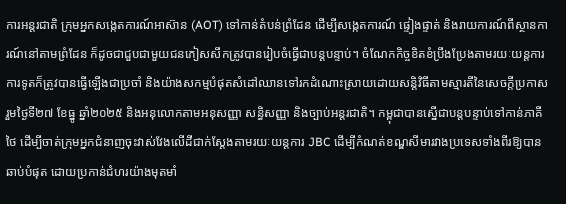ការអន្តរជាតិ ក្រុមអ្នកសង្កេតការណ៍អាស៊ាន (AOT) ទៅកាន់តំបន់ព្រំដែន ដើម្បីសង្កេតការណ៍ ផ្ទៀងផ្ទាត់ និងរាយការណ៍ពីស្ថានការណ៍នៅតាមព្រំដែន ក៏ដូចជាជួបជាមួយជនភៀសសឹកត្រូវបានរៀបចំធ្វើជាបន្តបន្ទាប់។ ចំណែកកិច្ចខិតខំប្រឹងប្រែងតាមរយៈយន្តការការទូតក៏ត្រូវបានធ្វើឡើងជាប្រចាំ និងយ៉ាងសកម្មបំផុតសំដៅឈានទៅរកដំណោះស្រាយដោយសន្តិវិធីតាមស្មារតីនៃសេចក្តីប្រកាសរួមថ្ងៃទី២៧ ខែធ្នូ ឆ្នាំ២០២៥ និងអនុលោកតាមអនុសញ្ញា សន្ធិសញ្ញា និងច្បាប់អន្តរជាតិ។ កម្ពុជាបានស្នើជាបន្តបន្ទាប់ទៅកាន់ភាគីថៃ ដើម្បីចាត់ក្រុមអ្នកជំនាញចុះវាស់វែងលើដីជាក់ស្តែងតាមរយៈយន្តការ JBC ដើម្បីកំណត់ខណ្ឌសីមារវាងប្រទេសទាំងពីរឱ្យបានឆាប់បំផុត ដោយប្រកាន់ជំហរយ៉ាងមុតមាំ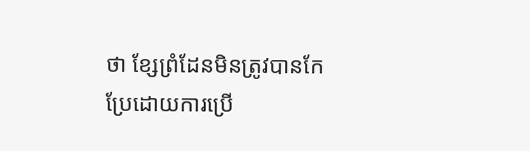ថា ខ្សែព្រំដែនមិនត្រូវបានកែប្រែដោយការប្រើ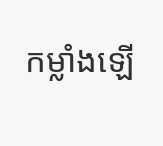កម្លាំងឡើ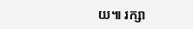យ៕ រក្សា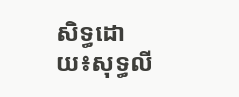សិទ្ធដោយ៖សុទ្ធលី